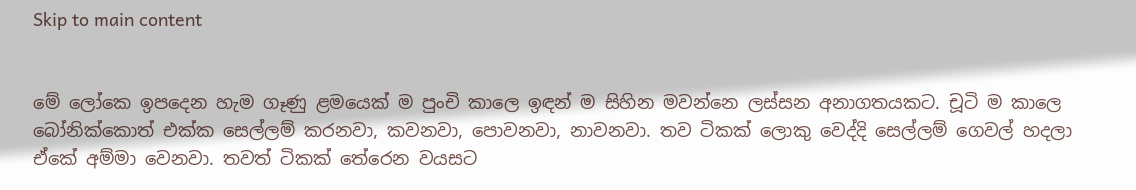Skip to main content


මේ ලෝකෙ ඉපදෙන හැම ගෑණු ළමයෙක් ම පුංචි කාලෙ ඉඳන් ම සිහින මවන්නෙ ලස්සන අනාගතයකට. චූටි ම කාලෙ බෝනික්කොත් එක්ක සෙල්ලම් කරනවා, කවනවා, පොවනවා, නාවනවා. තව ටිකක් ලොකු වෙද්දි සෙල්ලම් ගෙවල් හදලා ඒකේ අම්මා වෙනවා. තවත් ටිකක් තේරෙන වයසට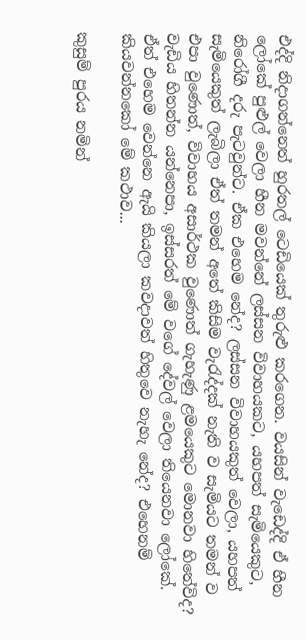එද්දි නිදාගන්නෙත් හුරතල් ටෙඩියෙක් තුරුළු කරගෙන. වයසින් වැඩෙද්දි ඒ හීන ලෝකේ පුළුල් වෙලා හීන මවන්නේ ලස්සන විවාහයකට, යහපත් සැමියෙකුට, නිරෝගී දරු පැටවුන්ට. ඒක එහෙම නේද? ලස්සන විවාහයකුත් වෙලා, යහපත් සැමියෙකුත් ලැබිලා ඒත් තමන් අතේ කිසිම වැරැද්දක් නැති ව සැමියට තමන් ව එපා වුණොත්, විවාහය අසාර්ථක වුණොත් ගැහැණු ළමයෙකුට මොනවා හිතේවිද? වැඩිය හිතන්න යන්නෙපා, ඉස්සරත් මේ වගේ දේවල් වෙලා තියෙනවා ලෝකේ. ඒත් එහෙම වෙන්නෙ ඇයි කියලා කවදාවත් හිතුවෙ නැහැ නේද? එහෙනම් කියවන්නකෝ මේ කථාව...

කුසුම් පුරය නමින්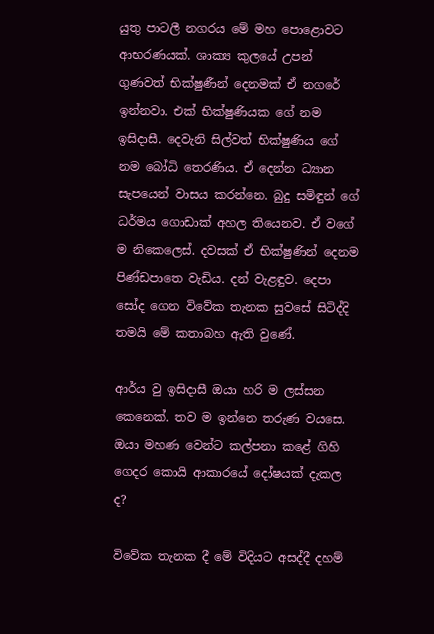යුතු පාටලී නගරය මේ මහ පොළොවට ආභරණයක්. ශාක්‍ය කුලයේ උපන් ගුණවත් භික්ෂුණීන් දෙනමක් ඒ නගරේ ඉන්නවා. එක් භික්ෂුණියක ගේ නම ඉසිදාසී. දෙවැනි සිල්වත් භික්ෂුණිය ගේ නම බෝධි තෙරණිය. ඒ දෙන්න ධ්‍යාන සැපයෙන් වාසය කරන්නෙ. බුදු සමිඳුන් ගේ ධර්මය ගොඩාක් අහල තියෙනව. ඒ වගේ ම නිකෙලෙස්. දවසක් ඒ භික්ෂුණින් දෙනම පිණ්ඩපාතෙ වැඩිය. දන් වැළඳුව. දෙපා සෝද ගෙන විවේක තැනක සුවසේ සිටිද්දි තමයි මේ කතාබහ ඇති වුණේ.

ආර්ය වු ඉසිදාසී ඔයා හරි ම ලස්සන කෙනෙක්. තව ම ඉන්නෙ තරුණ වයසෙ. ඔයා මහණ වෙන්ට කල්පනා කළේ ගිහි ගෙදර කොයි ආකාරයේ දෝෂයක් දැකල ද?

විවේක තැනක දී මේ විදියට අසද්දී දහම්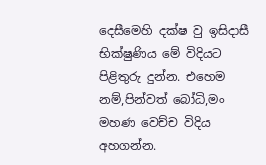දෙසීමෙහි දක්ෂ වු ඉසිදාසී භික්ෂුණිය මේ විදියට පිළිතුරු දුන්න. එහෙම නම්,පින්වත් බෝධි,මං මහණ වෙච්ච විදිය අහගන්න.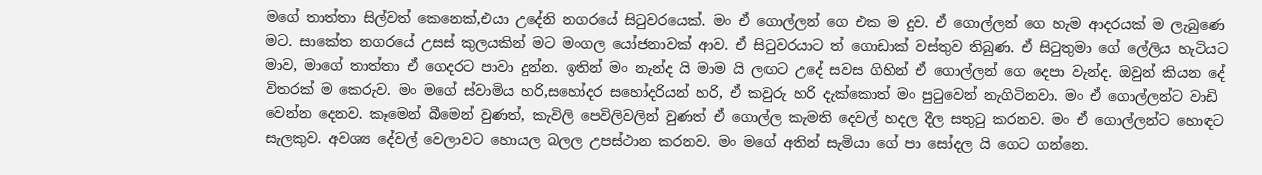මගේ තාත්තා සිල්වත් කෙනෙක්,එයා උදේනි නගරයේ සිටුවරයෙක්. මං ඒ ගොල්ලන් ගෙ එක ම දුව. ඒ ගොල්ලන් ගෙ හැම ආදරයක් ම ලැබුණෙ මට. සාකේත නගරයේ උසස් කුලයකින් මට මංගල යෝජනාවක් ආව. ඒ සිටුවරයාට ත් ගොඩාක් වස්තුව තිබුණ. ඒ සිටුතුමා ගේ ලේලිය හැටියට මාව, මාගේ තාත්තා ඒ ගෙදරට පාවා දුන්න. ඉතින් මං නැන්ද යි මාම යි ලඟට උදේ සවස ගිහින් ඒ ගොල්ලන් ගෙ දෙපා වැන්ද. ඔවුන් කියන දේ විතරක් ම කෙරුව. මං මගේ ස්වාමිය හරි,සහෝදර සහෝදරියන් හරි, ඒ කවුරු හරි දැක්කොත් මං පුටුවෙන් නැගිටිනවා. මං ඒ ගොල්ලන්ට වාඩි වෙන්න දෙනව. කෑමෙන් බීමෙන් වුණත්, කැවිලි පෙවිලිවලින් වුණත් ඒ ගොල්ල කැමති දෙවල් හදල දීල සතුටු කරනව. මං ඒ ගොල්ලන්ට හොඳට සැලකුව. අවශ්‍ය දේවල් වෙලාවට හොයල බලල උපස්ථාන කරනව. මං මගේ අතින් සැමියා ගේ පා සෝදල යි ගෙට ගන්නෙ.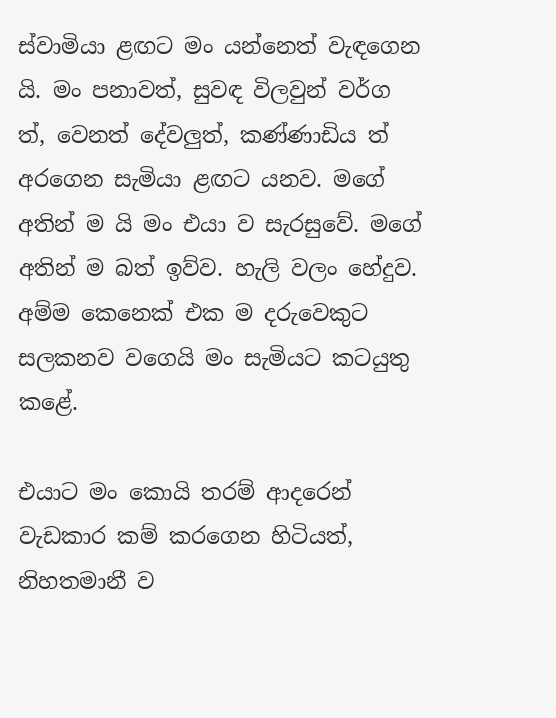ස්වාමියා ළඟට මං යන්නෙත් වැඳගෙන යි. මං පනාවත්, සුවඳ විලවුන් වර්ග ත්, වෙනත් දේවලුත්, කණ්ණාඩිය ත් අරගෙන සැමියා ළඟට යනව. මගේ අතින් ම යි මං එයා ව සැරසුවේ. මගේ අතින් ම බත් ඉව්ව. හැලි වලං හේදුව. අම්ම කෙනෙක් එක ම දරුවෙකුට සලකනව වගෙයි මං සැමියට කටයුතු කළේ.

එයාට මං කොයි තරම් ආදරෙන් වැඩකාර කම් කරගෙන හිටියත්, නිහතමානී ව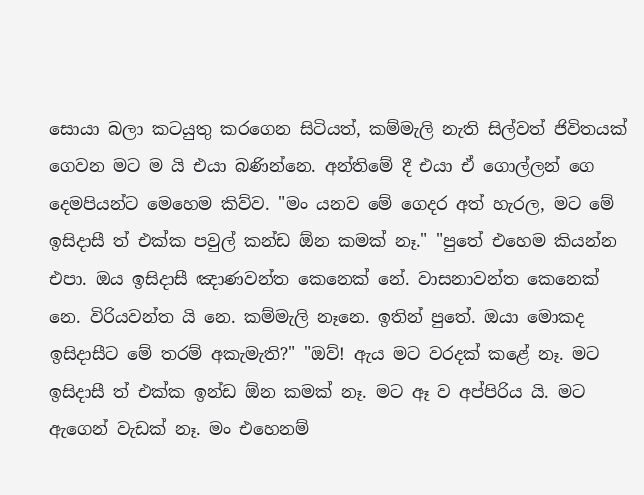සොයා බලා කටයුතු කරගෙන සිටියත්, කම්මැලි නැති සිල්වත් ජිවිතයක් ගෙවන මට ම යි එයා බණින්නෙ. අන්තිමේ දී එයා ඒ ගොල්ලන් ගෙ දෙමපියන්ට මෙහෙම කිව්ව. "මං යනව මේ ගෙදර අත් හැරල, මට මේ ඉසිදාසී ත් එක්ක පවුල් කන්ඩ ඕන කමක් නෑ." "පුතේ එහෙම කියන්න එපා. ඔය ඉසිදාසී ඤාණවන්ත කෙනෙක් නේ. වාසනාවන්ත කෙනෙක් නෙ. විරියවන්ත යි නෙ. කම්මැලි නෑනෙ. ඉතින් පුතේ. ඔයා මොකද ඉසිදාසීට මේ තරම් අකැමැති?" "ඔව්! ඇය මට වරදක් කළේ නෑ. මට ඉසිදාසී ත් එක්ක ඉන්ඩ ඕන කමක් නෑ. මට ඈ ව අප්පිරිය යි. මට ඇගෙන් වැඩක් නෑ. මං එහෙනම්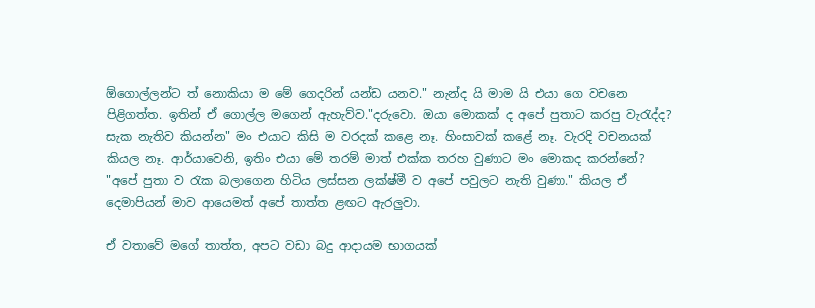ඕගොල්ලන්ට ත් නොකියා ම මේ ගෙදරින් යන්ඩ යනව." නැන්ද යි මාම යි එයා ගෙ වචනෙ පිළිගත්ත. ඉතින් ඒ ගොල්ල මගෙන් ඇහැව්ව."දරුවො. ඔයා මොකක් ද අපේ පුතාට කරපු වැරැද්ද? සැක නැතිව කියන්න" මං එයාට කිසි ම වරදක් කළෙ නෑ. හිංසාවක් කළේ නෑ. වැරදි වචනයක් කියල නෑ. ආර්යාවෙනි, ඉතිං එයා මේ තරම් මාත් එක්ක තරහ වුණාට මං මොකද කරන්නේ? "අපේ පුතා ව රැක බලාගෙන හිටිය ලස්සන ලක්ෂ්මී ව අපේ පවුලට නැති වුණා." කියල ඒ දෙමාපියන් මාව ආයෙමත් අපේ තාත්ත ළඟට ඇරලුවා.

ඒ වතාවේ මගේ තාත්ත, අපට වඩා බදු ආදායම භාගයක්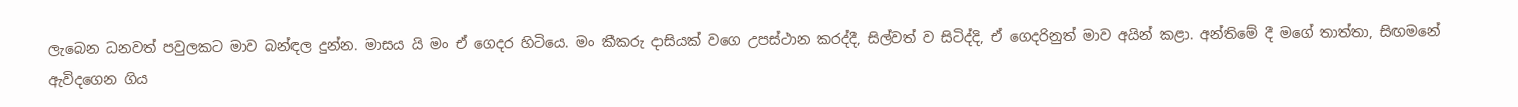ලැබෙන ධනවත් පවුලකට මාව බන්ඳල දුන්න. මාසය යි මං ඒ ගෙදර හිටියෙ. මං කීකරු දාසියක් වගෙ උපස්ථාන කරද්දී, සිල්වත් ව සිටිද්දි, ඒ ගෙදරිනුත් මාව අයින් කළා. අන්තිමේ දී මගේ තාත්තා, සිඟමනේ ඇවිදගෙන ගිය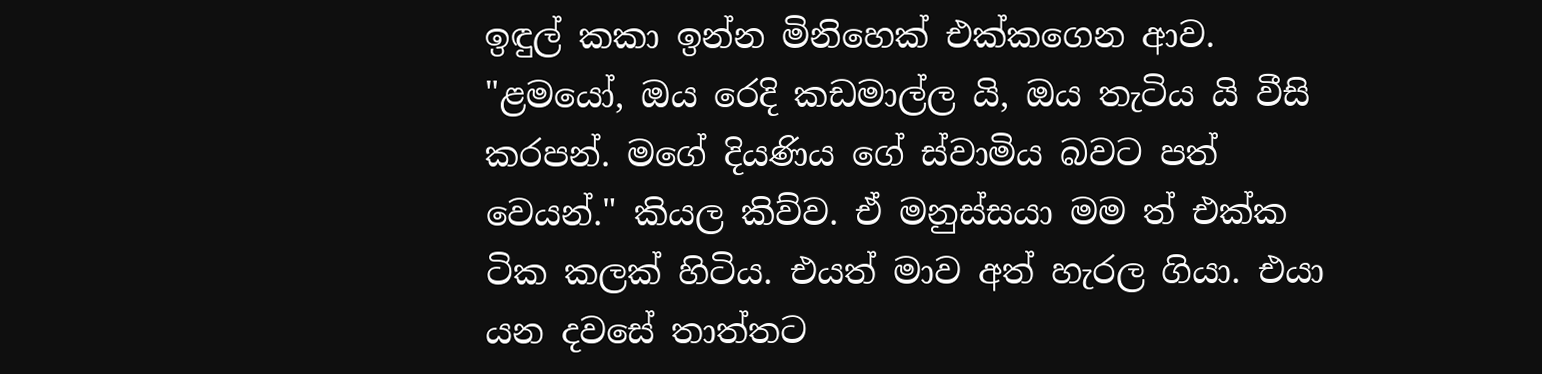ඉඳුල් කකා ඉන්න මිනිහෙක් එක්කගෙන ආව. "ළමයෝ, ඔය රෙදි කඩමාල්ල යි, ඔය තැටිය යි වීසි කරපන්. මගේ දියණිය ගේ ස්වාමිය බවට පත් වෙයන්." කියල කිව්ව. ඒ මනුස්සයා මම ත් එක්ක ටික කලක් හිටිය. එයත් මාව අත් හැරල ගියා. එයා යන දවසේ තාත්තට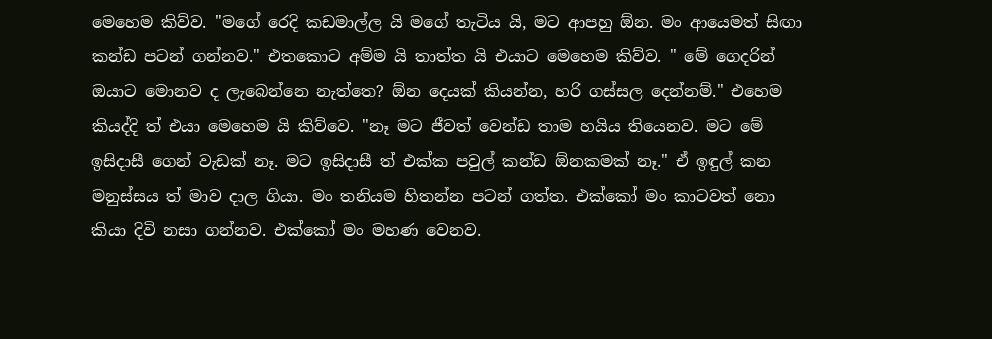මෙහෙම කිව්ව. "මගේ රෙදි කඩමාල්ල යි මගේ තැටිය යි, මට ආපහු ඕන. මං ආයෙමත් සිඟා කන්ඩ පටන් ගන්නව." එතකොට අම්ම යි තාත්ත යි එයාට මෙහෙම කිව්ව. " මේ ගෙදරින් ඔයාට මොනව ද ලැබෙන්නෙ නැත්තෙ? ඕන දෙයක් කියන්න, හරි ගස්සල දෙන්නම්." එහෙම කියද්දි ත් එයා මෙහෙම යි කිව්වෙ. "නෑ මට ජීවත් වෙන්ඩ තාම හයිය තියෙනව. මට මේ ඉසිදාසී ගෙන් වැඩක් නෑ. මට ඉසිදාසී ත් එක්ක පවුල් කන්ඩ ඕනකමක් නෑ." ඒ ඉඳුල් කන මනුස්සය ත් මාව දාල ගියා. මං තනියම හිතන්න පටන් ගත්ත. එක්කෝ මං කාටවත් නො කියා දිවි නසා ගන්නව. එක්කෝ මං මහණ වෙනව.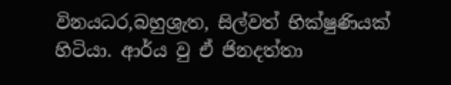විනයධර,බහුශ්‍රැත, සිල්වත් භික්ෂුණියක් හිටියා. ආර්ය වු ඒ ජිනදත්තා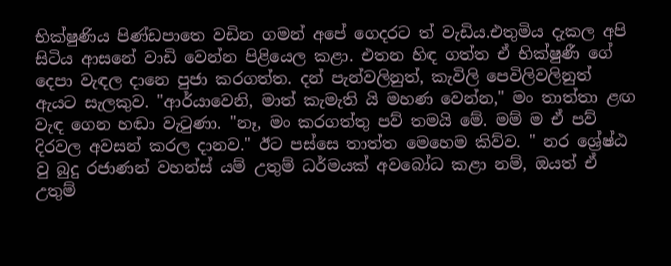භික්ෂුණිය පිණ්ඩපාතෙ වඩින ගමන් අපේ ගෙදරට ත් වැඩිය.එතුමිය දැකල අපි සිටිය ආසනේ වාඩි වෙන්න පිළියෙල කළා. එතන හිඳ ගත්ත ඒ භික්ෂුණී ගේ දෙපා වැඳල දානෙ පුජා කරගත්ත. දන් පැන්වලිනුත්, කැවිලි පෙවිලිවලිනුත් ඇයට සැලකුව. "ආර්යාවෙනි, මාත් කැමැති යි මහණ වෙන්න," මං තාත්තා ළඟ වැඳ ගෙන හඬා වැටුණා. "නෑ, මං කරගත්තු පව් තමයි මේ. මම් ම ඒ පව් දිරවල අවසන් කරල දානව." ඊට පස්සෙ තාත්ත මෙහෙම කිව්ව. " නර ශ්‍රේෂ්ඨ වු බුදු රජාණන් වහන්ස් යම් උතුම් ධර්මයක් අවබෝධ කළා නම්, ඔයත් ඒ උතුම්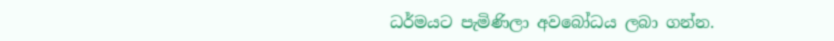ධර්මයට පැමිණිලා අවබෝධය ලබා ගන්න.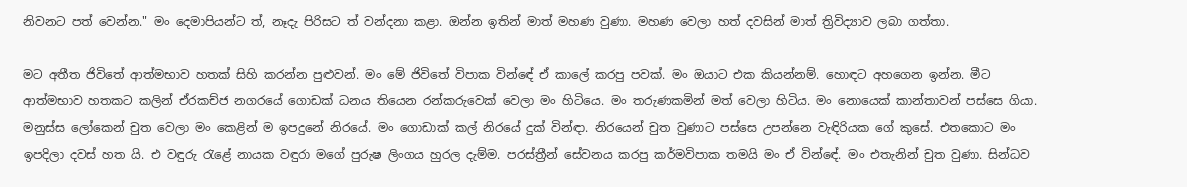නිවනට පත් වෙන්න." මං දෙමාපියන්ට ත්, නෑදැ පිරිසට ත් වන්දනා කළා. ඔන්න ඉතින් මාත් මහණ වුණා. මහණ වෙලා හත් දවසින් මාත් ත්‍රිවිද්‍යාව ලබා ගත්තා.

මට අතීත ජිවිතේ ආත්මභාව හතක් සිහි කරන්න පුළුවන්. මං මේ ජිවිතේ විපාක වින්ඳේ ඒ කාලේ කරපු පවක්. මං ඔයාට එක කියන්නම්. හොඳට අහගෙන ඉන්න. මීට ආත්මභාව හතකට කලින් ඒරකච්ජ නගරයේ ගොඩක් ධනය තියෙන රන්කරුවෙක් වෙලා මං හිටියෙ. මං තරුණකමින් මත් වෙලා හිටිය. මං නොයෙක් කාන්තාවන් පස්සෙ ගියා. මනුස්ස ලෝකෙන් චුත වෙලා මං කෙළින් ම ඉපදුනේ නිරයේ. මං ගොඩාක් කල් නිරයේ දුක් වින්ඳා. නිරයෙන් චුත වුණාට පස්සෙ උපන්නෙ වැඳිරියක ගේ කුසේ. එතකොට මං ඉපදිලා දවස් හත යි. එ වඳුරු රැළේ නායක වඳුරා මගේ පුරුෂ ලිංගය හුරල දැම්ම. පරස්ත්‍රීන් සේවනය කරපු කර්මවිපාක තමයි මං ඒ වින්ඳේ. මං එතැනින් චුත වුණා. සින්ධව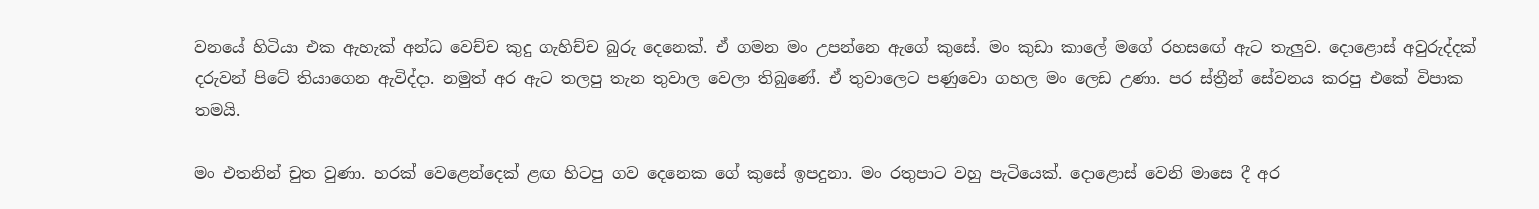වනයේ හිටියා එක ඇහැක් අන්ධ වෙච්ච කුදු ගැහිච්ච බුරු දෙනෙක්. ඒ ගමන මං උපන්නෙ ඇගේ කුසේ. මං කුඩා කාලේ මගේ රහසඟේ ඇට තැලුව. දොළොස් අවුරුද්දක් දරුවන් පිටේ තියාගෙන ඇවිද්දා. නමුත් අර ඇට තලපු තැන තුවාල වෙලා තිබුණේ. ඒ තුවාලෙට පණුවො ගහල මං ලෙඩ උණා. පර ස්ත්‍රීන් සේවනය කරපු එකේ විපාක තමයි.

මං එතනින් චුත වුණා. හරක් වෙළෙන්දෙක් ළඟ හිටපු ගව දෙනෙක ගේ කුසේ ඉපදුනා. මං රතුපාට වහු පැටියෙක්. දොළොස් වෙනි මාසෙ දී අර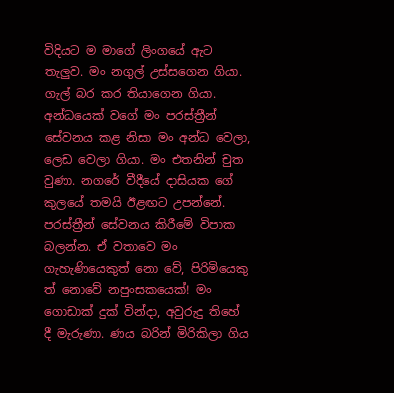විදියට ම මාගේ ලිංගයේ ඇට තැලුව. මං නගුල් උස්සගෙන ගියා. ගැල් බර කර තියාගෙන ගියා. අන්ධයෙක් වගේ මං පරස්ත්‍රීන් සේවනය කළ නිසා මං අන්ධ වෙලා, ලෙඩ වෙලා ගියා. මං එතනින් චුත වුණා. නගරේ වීදීයේ දාසියක ගේ කුලයේ තමයි ඊළඟට උපන්නේ. පරස්ත්‍රීන් සේවනය කිරීමේ විපාක බලන්න. ඒ වතාවෙ මං ගැහැණියෙකුත් නො වේ, පිරිමියෙකු ත් නොවේ නපුංසකයෙක්! මං ගොඩාක් දුක් වින්දා, අවුරුදු තිහේ දී මැරුණා. ණය බරින් මිරිකිලා ගිය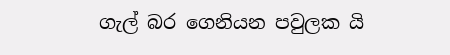ගැල් බර ගෙනියන පවුලක යි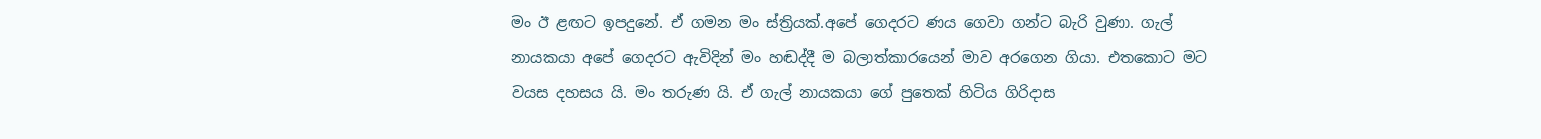මං ඊ ළඟට ඉපදුනේ. ඒ ගමන මං ස්ත්‍රියක්.අපේ ගෙදරට ණය ගෙවා ගන්ට බැරි වුණා. ගැල් නායකයා අපේ ගෙදරට ඇවිදින් මං හඬද්දී ම බලාත්කාරයෙන් මාව අරගෙන ගියා. එතකොට මට වයස දහසය යි. මං තරුණ යි. ඒ ගැල් නායකයා ගේ පුතෙක් හිටිය ගිරිදාස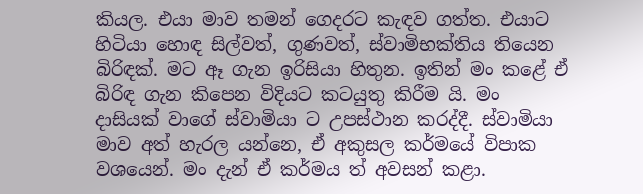කියල. එයා මාව තමන් ගෙදරට කැඳව ගත්ත. එයාට හිටියා හොඳ සිල්වත්, ගුණවත්, ස්වාමිභක්තිය තියෙන බිරිඳක්. මට ඈ ගැන ඉරිසියා හිතුන. ඉතින් මං කළේ ඒ බිරිඳ ගැන කිපෙන විදියට කටයුතු කිරීම යි. මං දාසියක් වාගේ ස්වාමියා ට උපස්ථාන කරද්දී. ස්වාමියා මාව අත් හැරල යන්නෙ, ඒ අකුසල කර්මයේ විපාක වශයෙන්. මං දැන් ඒ කර්මය ත් අවසන් කළා.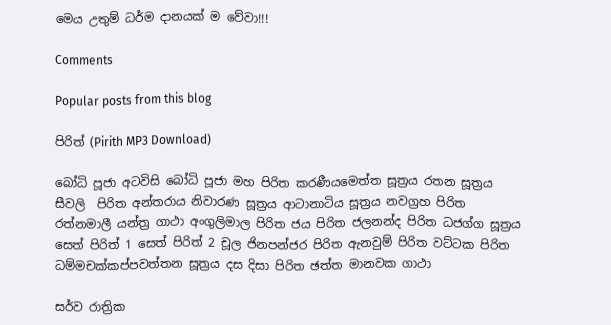මෙය උතුම් ධර්ම දානයක් ම වේවා!!!

Comments

Popular posts from this blog

පිරිත් (Pirith MP3 Download)

බෝධි පූජා අටවිසි බෝධි පූජා මහ පිරිත කරණීයමෙත්ත සූත්‍රය රතන සූත්‍රය සීවලි  පිරිත අන්තරාය නිවාරණ සූත්‍රය ආටානාටිය සූත්‍රය නවග්‍රහ පිරිත රත්නමාලී යන්ත්‍ර ගාථා අංගුලිමාල පිරිත ජය පිරිත ජලනන්ද පිරිත ධජග්ග සූත්‍රය සෙත් පිරිත් 1 සෙත් පිරිත් 2 චූල ජිනපන්ජර පිරිත ඇනවුම් පිරිත වට්ටක පිරිත ධම්මචක්කප්පවත්තන සූත්‍රය දස දිසා පිරිත ඡත්ත මානවක ගාථා

සර්ව රාත්‍රික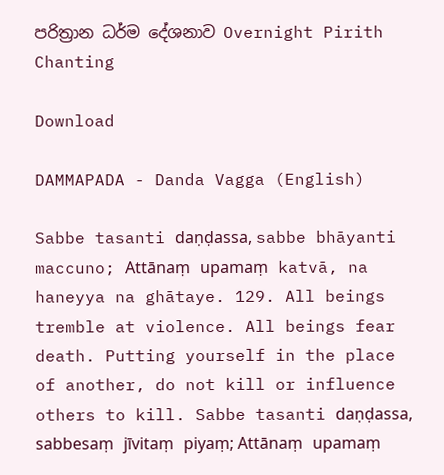පරිත්‍රාන ධර්ම දේශනාව Overnight Pirith Chanting

Download

DAMMAPADA - Danda Vagga (English)

Sabbe tasanti daṇḍassa, sabbe bhāyanti maccuno; Attānaṃ upamaṃ katvā, na haneyya na ghātaye. 129. All beings tremble at violence. All beings fear death. Putting yourself in the place of another, do not kill or influence others to kill. Sabbe tasanti daṇḍassa, sabbesaṃ jīvitaṃ piyaṃ; Attānaṃ upamaṃ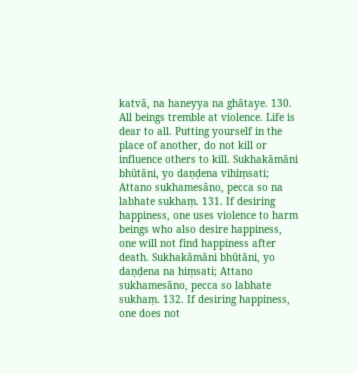katvā, na haneyya na ghātaye. 130. All beings tremble at violence. Life is dear to all. Putting yourself in the place of another, do not kill or influence others to kill. Sukhakāmāni bhūtāni, yo daṇḍena vihiṃsati; Attano sukhamesāno, pecca so na labhate sukhaṃ. 131. If desiring happiness, one uses violence to harm beings who also desire happiness, one will not find happiness after death. Sukhakāmāni bhūtāni, yo daṇḍena na hiṃsati; Attano sukhamesāno, pecca so labhate sukhaṃ. 132. If desiring happiness, one does not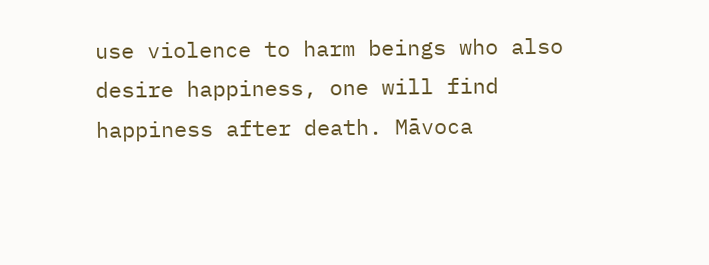use violence to harm beings who also desire happiness, one will find happiness after death. Māvoca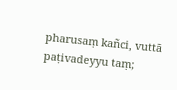pharusaṃ kañci, vuttā paṭivadeyyu taṃ;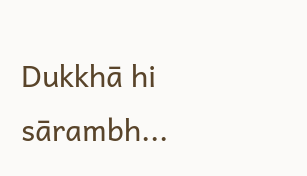Dukkhā hi sārambh...